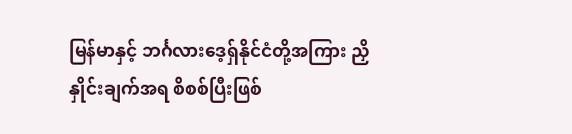မြန်မာနှင့် ဘင်္ဂလားဒေ့ရှ်နိုင်ငံတို့အကြား ညှိနှိုင်းချက်အရ စိစစ်ပြီးဖြစ်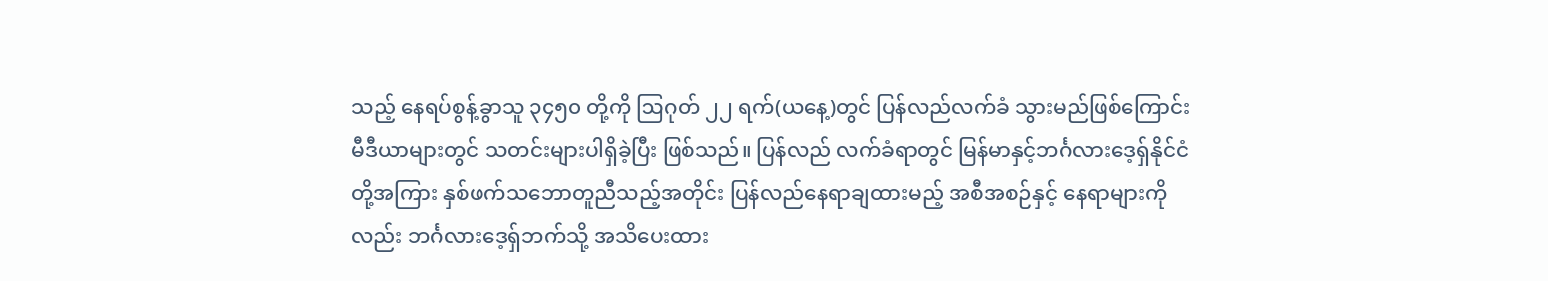သည့် နေရပ်စွန့်ခွာသူ ၃၄၅၀ တို့ကို ဩဂုတ် ၂၂ ရက်(ယနေ့)တွင် ပြန်လည်လက်ခံ သွားမည်ဖြစ်ကြောင်း မီဒီယာများတွင် သတင်းများပါရှိခဲ့ပြီး ဖြစ်သည်။ ပြန်လည် လက်ခံရာတွင် မြန်မာနှင့်ဘင်္ဂလားဒေ့ရှ်နိုင်ငံတို့အကြား နှစ်ဖက်သဘောတူညီသည့်အတိုင်း ပြန်လည်နေရာချထားမည့် အစီအစဉ်နှင့် နေရာများကိုလည်း ဘင်္ဂလားဒေ့ရှ်ဘက်သို့ အသိပေးထား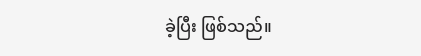ခဲ့ပြီး ဖြစ်သည်။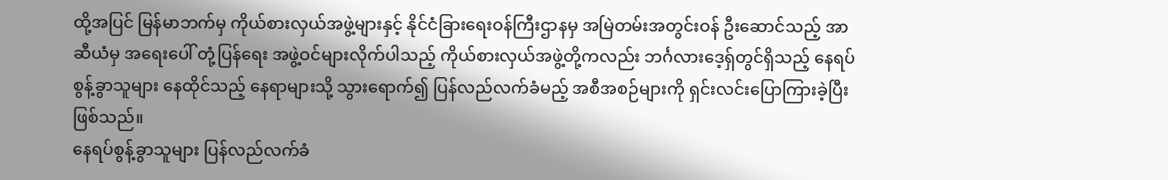ထို့အပြင် မြန်မာဘက်မှ ကိုယ်စားလှယ်အဖွဲ့များနှင့် နိုင်ငံခြားရေးဝန်ကြီးဌာနမှ အမြဲတမ်းအတွင်းဝန် ဦးဆောင်သည့် အာဆီယံမှ အရေးပေါ် တုံ့ပြန်ရေး အဖွဲ့ဝင်များလိုက်ပါသည့် ကိုယ်စားလှယ်အဖွဲ့တို့ကလည်း ဘင်္ဂလားဒေ့ရှ်တွင်ရှိသည့် နေရပ်စွန့်ခွာသူများ နေထိုင်သည့် နေရာများသို့ သွားရောက်၍ ပြန်လည်လက်ခံမည့် အစီအစဉ်များကို ရှင်းလင်းပြောကြားခဲ့ပြီး ဖြစ်သည်။
နေရပ်စွန့်ခွာသူများ ပြန်လည်လက်ခံ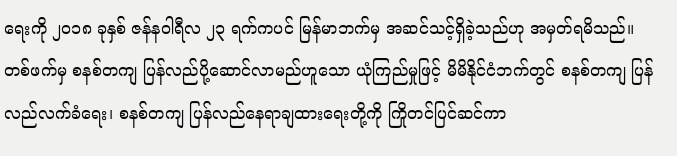ရေးကို ၂၀၁၈ ခုနှစ် ဇန်နဝါရီလ ၂၃ ရက်ကပင် မြန်မာဘက်မှ အဆင်သင့်ရှိခဲ့သည်ဟု အမှတ်ရမိသည်။ တစ်ဖက်မှ စနစ်တကျ ပြန်လည်ပို့ဆောင်လာမည်ဟူသော ယုံကြည်မှုဖြင့် မိမိနိုင်ငံဘက်တွင် စနစ်တကျ ပြန်လည်လက်ခံရေး၊ စနစ်တကျ ပြန်လည်နေရာချထားရေးတို့ကို ကြိုတင်ပြင်ဆင်ကာ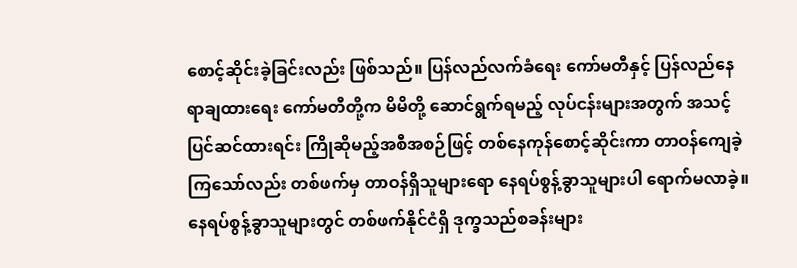စောင့်ဆိုင်းခဲ့ခြင်းလည်း ဖြစ်သည်။ ပြန်လည်လက်ခံရေး ကော်မတီနှင့် ပြန်လည်နေရာချထားရေး ကော်မတီတို့က မိမိတို့ ဆောင်ရွက်ရမည့် လုပ်ငန်းများအတွက် အသင့်ပြင်ဆင်ထားရင်း ကြိုဆိုမည့်အစီအစဉ်ဖြင့် တစ်နေကုန်စောင့်ဆိုင်းကာ တာဝန်ကျေခဲ့ကြသော်လည်း တစ်ဖက်မှ တာဝန်ရှိသူများရော နေရပ်စွန့်ခွာသူများပါ ရောက်မလာခဲ့။
နေရပ်စွန့်ခွာသူများတွင် တစ်ဖက်နိုင်ငံရှိ ဒုက္ခသည်စခန်းများ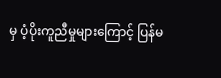မှ ပံ့ပိုးကူညီမှုများကြောင့် ပြန်မ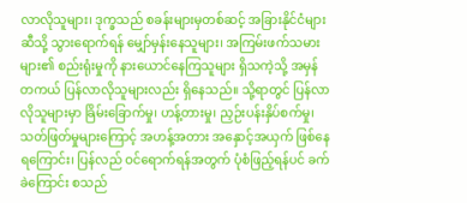လာလိုသူများ၊ ဒုက္ခသည် စခန်းများမှတစ်ဆင့် အခြားနိုင်ငံများဆီသို့ သွားရောက်ရန် မျှော်မှန်းနေသူများ၊ အကြမ်းဖက်သမားများ၏ စည်းရုံးမှုကို နားယောင်နေကြသူများ ရှိသကဲ့သို့ အမှန်တကယ် ပြန်လာလိုသူများလည်း ရှိနေသည်။ သို့ရာတွင် ပြန်လာလိုသူများမှာ ခြိမ်းခြောက်မှု၊ ဟန့်တားမှု၊ ညှဉ်းပန်းနှိပ်စက်မှု၊ သတ်ဖြတ်မှုများကြောင့် အဟန့်အတား အနှောင့်အယှက် ဖြစ်နေရကြောင်း၊ ပြန်လည် ဝင်ရောက်ရန်အတွက် ပုံစံဖြည့်ရန်ပင် ခက်ခဲကြောင်း စသည်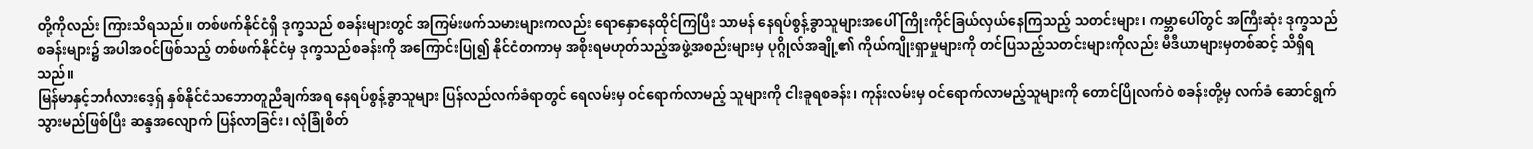တို့ကိုလည်း ကြားသိရသည်။ တစ်ဖက်နိုင်ငံရှိ ဒုက္ခသည် စခန်းများတွင် အကြမ်းဖက်သမားများကလည်း ရောနှောနေထိုင်ကြပြီး သာမန် နေရပ်စွန့်ခွာသူများအပေါ် ကြိုးကိုင်ခြယ်လှယ်နေကြသည့် သတင်းများ၊ ကမ္ဘာပေါ်တွင် အကြီးဆုံး ဒုက္ခသည်စခန်းများ၌ အပါအဝင်ဖြစ်သည့် တစ်ဖက်နိုင်ငံမှ ဒုက္ခသည်စခန်းကို အကြောင်းပြု၍ နိုင်ငံတကာမှ အစိုးရမဟုတ်သည့်အဖွဲ့အစည်းများမှ ပုဂ္ဂိုလ်အချို့၏ ကိုယ်ကျိုးရှာမှုများကို တင်ပြသည့်သတင်းများကိုလည်း မီဒီယာများမှတစ်ဆင့် သိရှိရသည်။
မြန်မာနှင့်ဘင်္ဂလားဒေ့ရှ် နှစ်နိုင်ငံသဘောတူညီချက်အရ နေရပ်စွန့်ခွာသူများ ပြန်လည်လက်ခံရာတွင် ရေလမ်းမှ ဝင်ရောက်လာမည့် သူများကို ငါးခူရစခန်း၊ ကုန်းလမ်းမှ ဝင်ရောက်လာမည့်သူများကို တောင်ပြိုလက်ဝဲ စခန်းတို့မှ လက်ခံ ဆောင်ရွက်သွားမည်ဖြစ်ပြီး ဆန္ဒအလျောက် ပြန်လာခြင်း၊ လုံခြုံစိတ်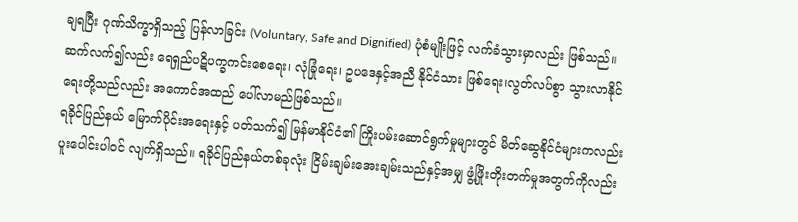ချရပြီး ဂုဏ်သိက္ခာရှိသည့် ပြန်လာခြင်း (Voluntary, Safe and Dignified) ပုံစံမျိုးဖြင့် လက်ခံသွားမှာလည်း ဖြစ်သည်။ ဆက်လက်၍လည်း ရေရှည်ပဋိပက္ခကင်းစေရေး၊ လုံခြုံရေး၊ ဥပဒေနှင့်အညီ နိုင်ငံသား ဖြစ်ရေး၊လွတ်လပ်စွာ သွားလာနိုင်ရေးတို့သည်လည်း အကောင်အထည် ပေါ်လာမည်ဖြစ်သည်။
ရခိုင်ပြည်နယ် မြောက်ပိုင်းအရေးနှင့် ပတ်သက်၍ မြန်မာနိုင်ငံ၏ ကြိုးပမ်းဆောင်ရွက်မှုများတွင် မိတ်ဆွေနိုင်ငံများကလည်း ပူးပေါင်းပါဝင် လျက်ရှိသည်။ ရခိုင်ပြည်နယ်တစ်ခုလုံး ငြိမ်းချမ်းအေးချမ်းသည်နှင့်အမျှ ဖွံ့ဖြိုးတိုးတက်မှုအတွက်ကိုလည်း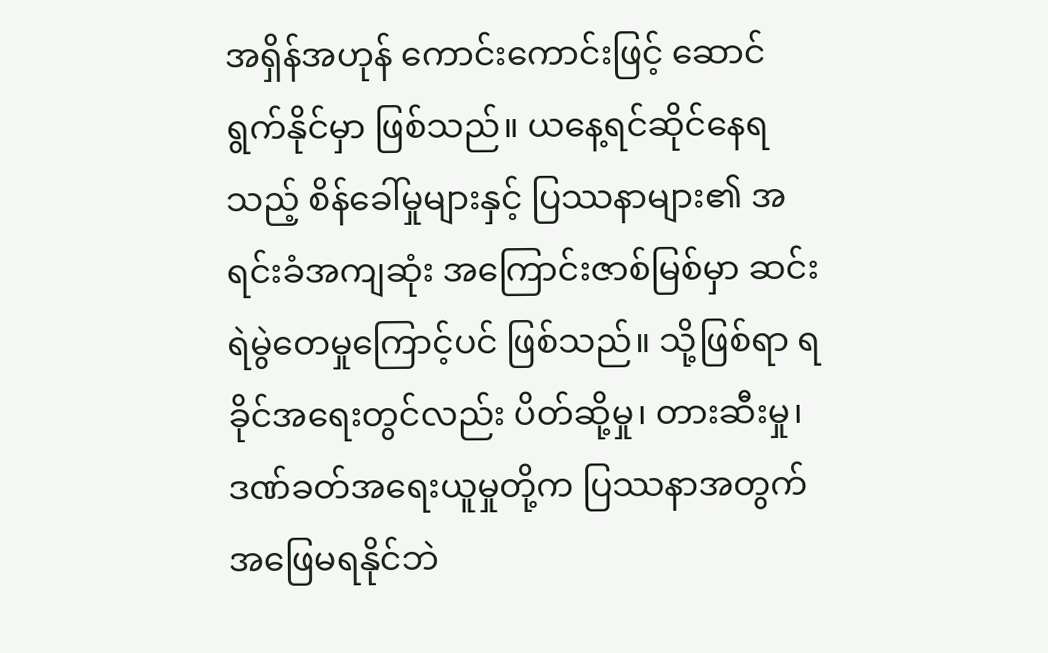အရှိန်အဟုန် ကောင်းကောင်းဖြင့် ဆောင်ရွက်နိုင်မှာ ဖြစ်သည်။ ယနေ့ရင်ဆိုင်နေရသည့် စိန်ခေါ်မှုများနှင့် ပြဿနာများ၏ အရင်းခံအကျဆုံး အကြောင်းဇာစ်မြစ်မှာ ဆင်းရဲမွဲတေမှုကြောင့်ပင် ဖြစ်သည်။ သို့ဖြစ်ရာ ရခိုင်အရေးတွင်လည်း ပိတ်ဆို့မှု၊ တားဆီးမှု၊ ဒဏ်ခတ်အရေးယူမှုတို့က ပြဿနာအတွက် အဖြေမရနိုင်ဘဲ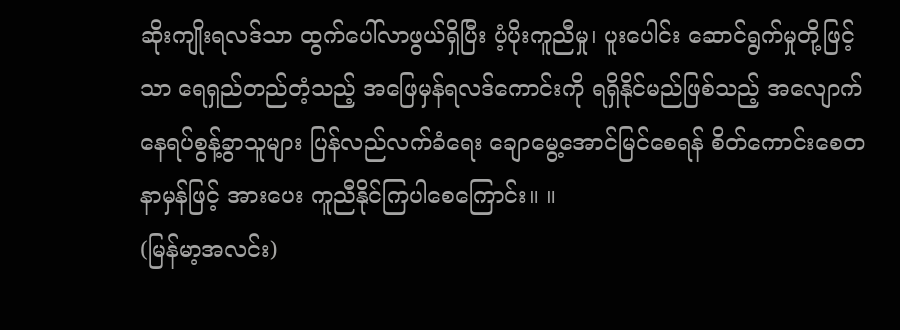ဆိုးကျိုးရလဒ်သာ ထွက်ပေါ်လာဖွယ်ရှိပြီး ပံ့ပိုးကူညီမှု၊ ပူးပေါင်း ဆောင်ရွက်မှုတို့ဖြင့်သာ ရေရှည်တည်တံ့သည့် အဖြေမှန်ရလဒ်ကောင်းကို ရရှိနိုင်မည်ဖြစ်သည့် အလျောက် နေရပ်စွန့်ခွာသူများ ပြန်လည်လက်ခံရေး ချောမွေ့အောင်မြင်စေရန် စိတ်ကောင်းစေတနာမှန်ဖြင့် အားပေး ကူညီနိုင်ကြပါစေကြောင်း။ ။
(မြန်မာ့အလင်း)